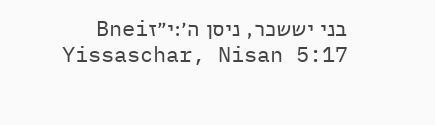בני יששכר, ניסן ה׳:י״זBnei Yissaschar, Nisan 5:17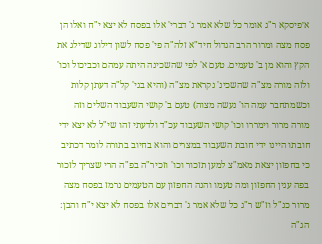א׳פיסקא ר"ג אומר כל שלא אמר ג' דברי' אלו בפסח לא יצא י"ח ואלו הן פסח מצה ומרור הרב הגדול חיד"א זלה"ה פי' פסח לשון דילוג שדילג את הקץ והוא מן ב' טעמים. טעם א' לפי שהשכינה היתה עמהם וכביכול וכו' ולזה מורה מצ"ה שהשכינ' נקראת מצ"ה (והיא בגי' קל"ה דעתן קלות וכשמתחבר עמה הו' נעשה מצוה) טעם ב' קושי השעבוד השלים וזה מורה מרור וימררו וכו' קושי השעבוד עכ"ד ולדעתי זהו שי"ל לא יצא ידי חובתו היינו ידי חובת השעבוד במצרים והוא בחיוב בתורה לומר דכתיב כי בחפזון יצאת מאמ"צ למען תזכור וכו' וזכיר"ה בפ"ה הרי שצריך לזכור בפה ענין החפזון ומה טעמו והנה החפזון עם הטעמים נרמז בפסח מצה מרור כנ"ל וז"ש ר"ג כל שלא אמר ג' דברים אלו בפסח לא יצא י"ח והבן: הג"ה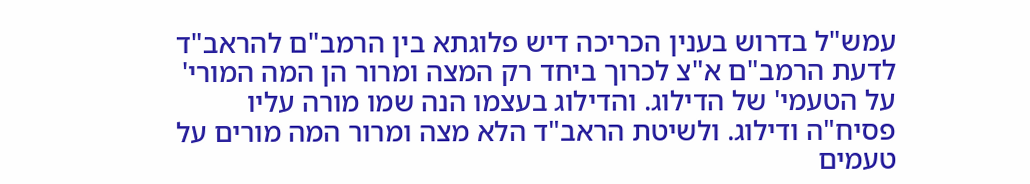עמש"ל בדרוש בענין הכריכה דיש פלוגתא בין הרמב"ם להראב"ד לדעת הרמב"ם א"צ לכרוך ביחד רק המצה ומרור הן המה המורי' על הטעמי' של הדילוג. והדילוג בעצמו הנה שמו מורה עליו פסיח"ה ודילוג. ולשיטת הראב"ד הלא מצה ומרור המה מורים על טעמים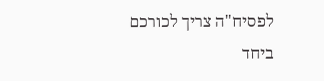לפסיח"ה צריך לכורכם ביחד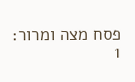פסח מצה ומרור:
1